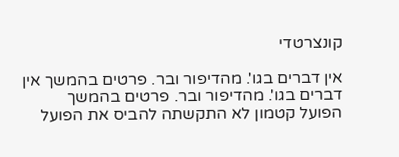קונצרטדי

אין דברים בגו'. מהדיפור ובר. פרטים בהמשך אין דברים בגו'. מהדיפור ובר. פרטים בהמשך
הפועל קטמון לא התקשתה להביס את הפועל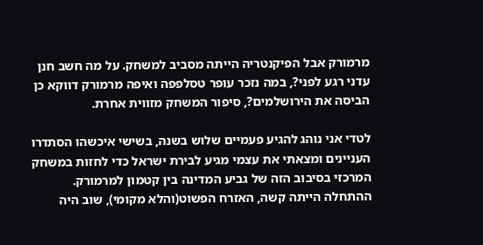מרמורק אבל הפיקנטריה הייתה מסביב למשחק. על מה חשב חנן עדני רגע לפני?, במה נזכר עופר טסלפפה ואיפה מרמורק דווקא כן הביסה את הירושלמים?, סיפור המשחק מזווית אחרת.

לטדי אני נוהג להגיע פעמיים שלוש בשנה, בשישי איכשהו הסתדרו העניינים ומצאתי את עצמי מגיע לבירת ישראל כדי לחזות במשחק המרכזי בסיבוב הזה של גביע המדינה בין קטמון למרמורק.
ההתחלה הייתה קשה, האזרח הפשוט(והלא מקומי), שוב היה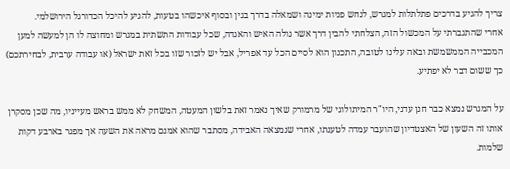צריך להגיע בדרכים פתלתלות למגרש, לנחש פניות ימינה ושמאלה בדרך בגין ובסוף איכשהו בטעות, להגיע להיכל הכדורגל הירושלמי.
אחרי שהתגברתי על המכשול הזה, הצלחתי להבין דרך אשר גולה האיש והאגדה, שכל עבודות התשתית במגרש ומחוצה לו הן למעשה למען המכבייה הממשמשת ובאה עלינו לטובה, התכנון הוא לסיים הכל עד אפריל, אבל יש לזכור שזו בכל זאת ישראל (או עבודה ערבית, לבחירתכם) כך ששום דבר לא יפתיע.

על המגרש נמצא כבר חנן עדני, היו"ר המיתולוגי של מרמורק שאיך נאמר זאת בלשון המעטה, המשחק לא ממש בראש מעייניו, מה שכן מסקרן אותו זה השעון של האצטדיון שהועבר עמדה לטענתו, אחרי שנמצאה האבידה, מסתבר שהוא אמנם מראה את השעה אך מפגר בארבע דקות שלמות.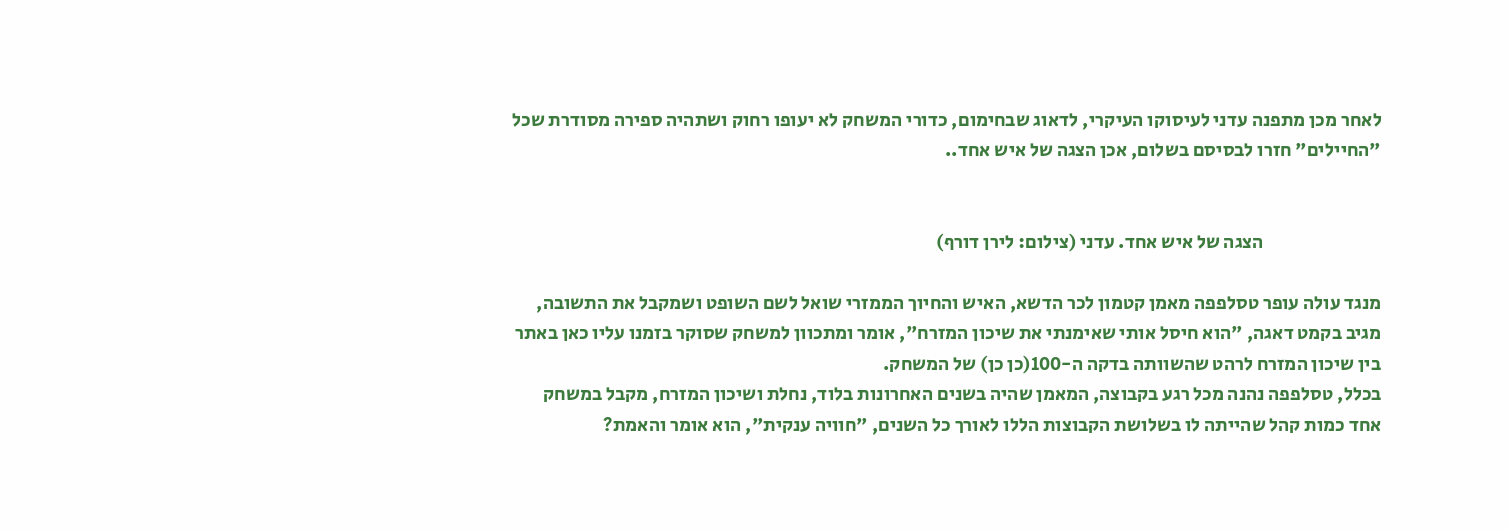לאחר מכן מתפנה עדני לעיסוקו העיקרי, לדאוג שבחימום, כדורי המשחק לא יעופו רחוק ושתהיה ספירה מסודרת שכל "החיילים" חזרו לבסיסם בשלום, אכן הצגה של איש אחד..


                               הצגה של איש אחד. עדני (צילום: לירן דורף)

מנגד עולה עופר טסלפפה מאמן קטמון לכר הדשא, האיש והחיוך הממזרי שואל לשם השופט ושמקבל את התשובה, מגיב בקמט דאגה, "הוא חיסל אותי שאימנתי את שיכון המזרח", אומר ומתכוון למשחק שסוקר בזמנו עליו כאן באתר בין שיכון המזרח לרהט שהשוותה בדקה ה-100(כן כן) של המשחק.
בכלל, טסלפפה נהנה מכל רגע בקבוצה, המאמן שהיה בשנים האחרונות בלוד, נחלת ושיכון המזרח, מקבל במשחק אחד כמות קהל שהייתה לו בשלושת הקבוצות הללו לאורך כל השנים, "חוויה ענקית", הוא אומר והאמת?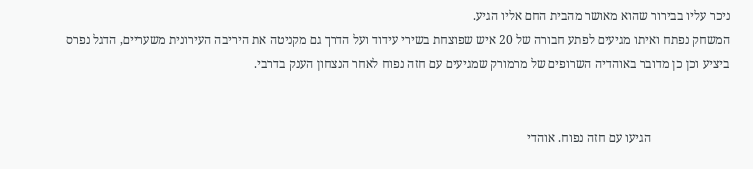ניכר עליו בבירור שהוא מאושר מהבית החם אליו הגיע.
המשחק נפתח ואיתו מגיעים לפתע חבורה של 20 איש שפוצחת בשירי עידוד ועל הדרך גם מקניטה את היריבה העירונית משעריים, הדגל נפרס ביציע וכן כן מדובר באוהדיה השרופים של מרמורק שמגיעים עם חזה נפוח לאחר הנצחון הענק בדרבי.


                         הגיעו עם חזה נפוח. אוהדי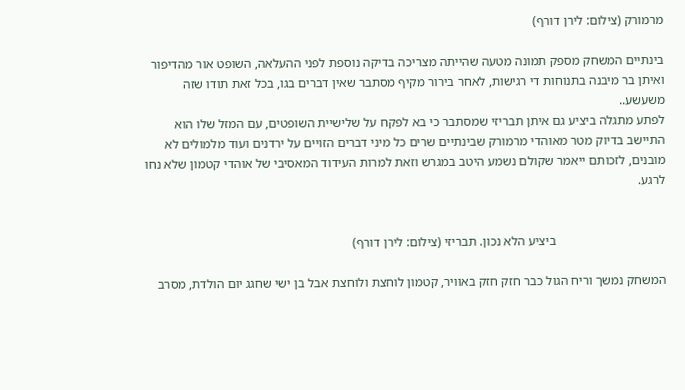מרמורק (צילום: לירן דורף)

בינתיים המשחק מספק תמונה מטעה שהייתה מצריכה בדיקה נוספת לפני ההעלאה, השופט אור מהדיפור ואיתן בר מיבנה בתנוחות די רגישות, לאחר בירור מקיף מסתבר שאין דברים בגו, בכל זאת תודו שזה משעשע..
לפתע מתגלה ביציע גם איתן תבריזי שמסתבר כי בא לפקח על שלישיית השופטים, עם המזל שלו הוא התיישב בדיוק מטר מאוהדי מרמורק שבינתיים שרים כל מיני דברים הזויים על ירדנים ועוד מלמולים לא מובנים, לזכותם ייאמר שקולם נשמע היטב במגרש וזאת למרות העידוד המאסיבי של אוהדי קטמון שלא נחו לרגע.


                                  ביציע הלא נכון. תבריזי (צילום: לירן דורף)

המשחק נמשך וריח הגול כבר חזק חזק באוויר, קטמון לוחצת ולוחצת אבל בן ישי שחגג יום הולדת, מסרב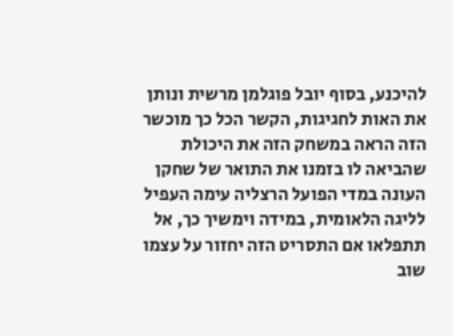להיכנע, בסוף יובל פוגלמן מרשית ונותן את האות לחגיגות, הקשר הכל כך מוכשר הזה הראה במשחק הזה את היכולת שהביאה לו בזמנו את התואר של שחקן העונה במדי הפועל הרצליה עימה העפיל לליגה הלאומית, במידה וימשיך כך, אל תתפלאו אם התסריט הזה יחזור על עצמו שוב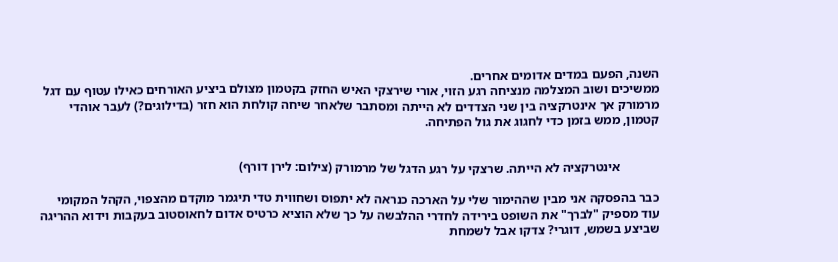השנה, הפעם במדים אדומים אחרים.
ממשיכים ושוב המצלמה מנציחה רגע הזוי, אורי שירצקי האיש החזק בקטמון מצולם ביציע האורחים כאילו עטוף עם דגל מרמורק אך אינטרקציה בין שני הצדדים לא הייתה ומסתבר שלאחר שיחה קולחת הוא חזר (בדילוגים?) לעבר אוהדי קטמון, ממש בזמן כדי לחגוג את גול הפתיחה.


            אינטרקציה לא הייתה. שרצקי על רגע הדגל של מרמורק (צילום: לירן דורף)

כבר בהפסקה אני מבין שההימור שלי על הארכה כנראה לא יתפוס ושחווית טדי תיגמר מוקדם מהצפוי, הקהל המקומי עוד מספיק "לברך" את השופט בירידה לחדרי ההלבשה על כך שלא הוציא כרטיס אדום לחאוסטוב בעקבות וידוא ההריגה שביצע בשמש, דוגרי? צדקו אבל לשמחת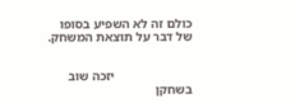כולם זה לא השפיע בסופו של דבר על תוצאת המשחק.


                        יזכה שוב בשחקן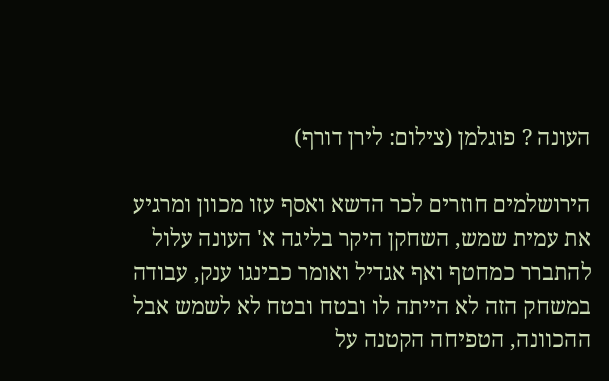העונה ? פוגלמן (צילום: לירן דורף)

הירושלמים חוזרים לכר הדשא ואסף עזו מכוון ומרגיע את עמית שמש, השחקן היקר בליגה א' העונה עלול להתברר כמחטף ואף אגדיל ואומר כבינגו ענק, עבודה במשחק הזה לא הייתה לו ובטח ובטח לא לשמש אבל ההכוונה, הטפיחה הקטנה על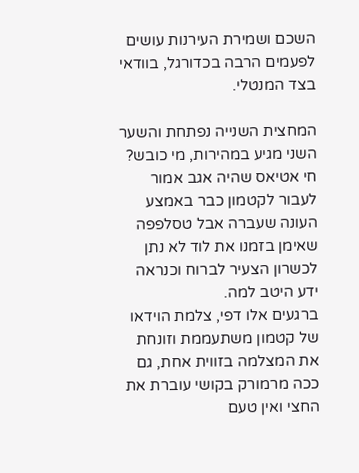השכם ושמירת העירנות עושים לפעמים הרבה בכדורגל, בוודאי בצד המנטלי.

המחצית השנייה נפתחת והשער השני מגיע במהירות, מי כובש? חי אטיאס שהיה אגב אמור לעבור לקטמון כבר באמצע העונה שעברה אבל טסלפפה שאימן בזמנו את לוד לא נתן לכשרון הצעיר לברוח וכנראה ידע היטב למה.
ברגעים אלו דפי, צלמת הוידאו של קטמון משתעממת וזונחת את המצלמה בזווית אחת, גם ככה מרמורק בקושי עוברת את החצי ואין טעם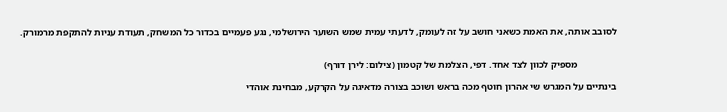לסובב אותה, את האמת כשאני חושב על זה לעומק, לדעתי עמית שמש השוער הירושלמי, נגע פעמיים בכדור כל המשחק, תעודת עניות להתקפת מרמורק.


                מספיק לכוון לצד אחד. דפי, הצלמת של קטמון (צילום: לירן דורף)

בינתיים על המגרש שי אהרון חוטף מכה בראש ושוכב בצורה מדאיגה על הקרקע, מבחינת אוהדי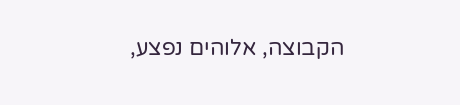הקבוצה, אלוהים נפצע,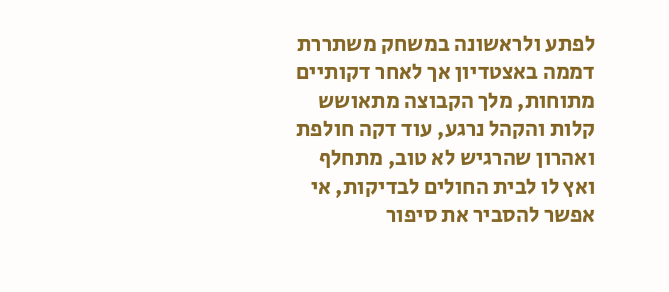לפתע ולראשונה במשחק משתררת דממה באצטדיון אך לאחר דקותיים מתוחות, מלך הקבוצה מתאושש קלות והקהל נרגע, עוד דקה חולפת ואהרון שהרגיש לא טוב, מתחלף ואץ לו לבית החולים לבדיקות, אי אפשר להסביר את סיפור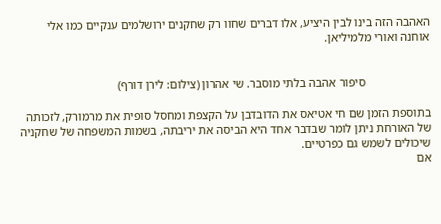האהבה הזה בינו לבין היציע, אלו דברים שחוו רק שחקנים ירושלמים ענקיים כמו אלי אוחנה ואורי מלמיליאן.


                      סיפור אהבה בלתי מוסבר. שי אהרון (צילום: לירן דורף)

בתוספת הזמן שם חי אטיאס את הדובדבן על הקצפת ומחסל סופית את מרמורק, לזכותה של האורחת ניתן לומר שבדבר אחד היא הביסה את יריבתה, בשמות המשפחה של שחקניה שיכולים לשמש גם כפרטיים.
אם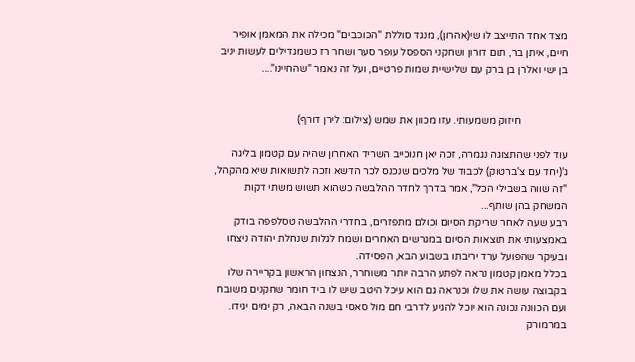מצד אחד התייצב לו שי(אהרון), מנגד סוללת "הכוכבים" מכילה את המאמן אופיר חיים, איתן בר, תום דורון ושחקני הספסל עופר סער ושחר רז כשמגדילים לעשות יניב בן ישי ואלרן בן ברק עם שלישיית שמות פרטיים, ועל זה נאמר "שהחיינו"....


                  חיזוק משמעותי. עזו מכוון את שמש (צילום: לירן דורף)

עוד לפני שהתצוגה נגמרה, זכה יאן חנוכייב השריד האחרון שהיה עם קטמון בליגה ג'(יחד עם צ'ברטוק) לכבוד של מלכים שנכנס לכר הדשא וזכה לתשואות שיא מהקהל, "זה שווה בשבילי הכל", אמר בדרך לחדר ההלבשה כשהוא תשוש משתי דקות המשחק בהן שותף...
רבע שעה לאחר שריקת הסיום וכולם מתפזרים, בחדרי ההלבשה טסלפפה בודק באמצעותי את תוצאות הסיום במגרשים האחרים ושמח לגלות שנחלת יהודה ניצחו ובעיקר שהפועל ערד יריבתו בשבוע הבא, הפסידה.
בכלל מאמן קטמון נראה לפתע הרבה יותר משוחרר, הנצחון הראשון בקריירה שלו בקבוצה עושה את שלו וכנראה גם הוא עיכל היטב שיש לו ביד חומר שחקנים משובח ועם הכוונה נכונה הוא יוכל להגיע לדרבי חם מול סאסי בשנה הבאה, רק ימים יגידו.
במרמורק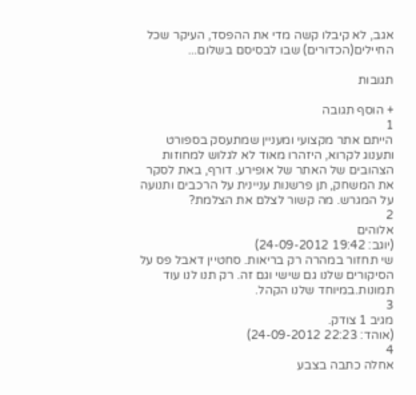אגב, לא קיבלו קשה מדי את ההפסד, העיקר שכל החיילים(הכדורים) שבו לבסיסם בשלום...

תגובות

+ הוסף תגובה
1
הייתם אתר מקצועי ומעניין שמתעסק בספורט ותענוג לקרוא, היזהרו מאוד לא לגלוש למחוזות הצהובים של האתר של אופירע. דורף, באת לסקר את המשחק, תן פרשנות עניינית על הרכבים ותנועה על המגרש. מה קשור לצלם את הצלמת?
2
אלוהים
(יוגב: 19:42 24-09-2012)
שי תחזור במהרה רק בריאות. סחטיין דאבל פס על הסיקורים שלנו גם שישי וגם זה. רק תנו לנו עוד תמונות.במיוחד שלנו הקהל.
3
מגיב 1 צודק.
(אוהד: 22:23 24-09-2012)
4
אחלה כתבה בצבע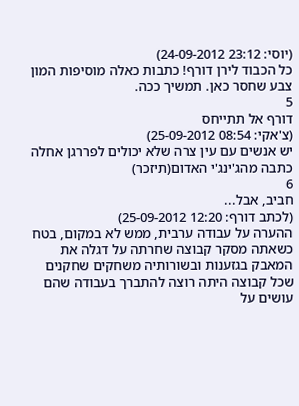(יוסי: 23:12 24-09-2012)
כל הכבוד לירן דורף! כתבות כאלה מוסיפות המון צבע שחסר כאן. תמשיך ככה.
5
דורף אל תתייחס
(צ'אקי: 08:54 25-09-2012)
יש אנשים עם עין צרה שלא יכולים לפררגן אחלה כתבה מהג'ינג'י האדום(תיזכר)
6
חביב, אבל...
(לכתב דורף: 12:20 25-09-2012)
ההערה על עבודה ערבית, ממש לא במקום, בטח כשאתה מסקר קבוצה שחרתה על דגלה את המאבק בגזענות ובשורותיה משחקים שחקנים שכל קבוצה היתה רוצה להתברך בעבודה שהם עושים על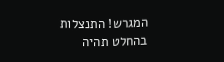המגרש! התנצלות בהחלט תהיה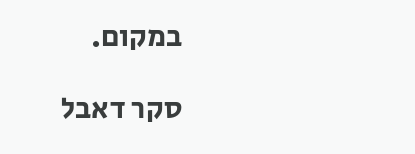במקום.

סקר דאבל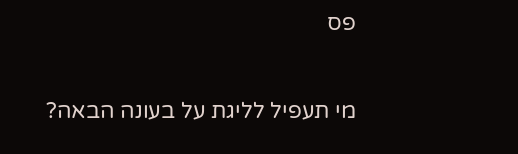פס

מי תעפיל לליגת על בעונה הבאה?